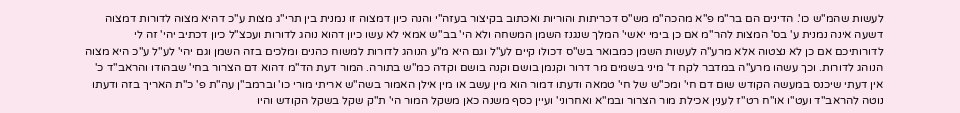לעשות שהמ"ש כו'. הדינים הם בר"מ פ"א מהכה"מ מש"ס דכריתות והוריות ואכתוב בקיצור בעזה"י והנה כיון דמצוה זו נמנית בין תרי"ג מצות ע"כ דהיא מצוה לדורות דמצוה דשעה אינה נמנית ע' בס' המצות להר"מ אם כן בימי יאשי' המלך שנגנז השמן המשחה ולא הי' בב"ש אמאי לא עשו כיון דהוא נוהג לדורות ועכצ"ל כיון דכתיב יהי' זה לי לדורותיכם אם כן לא נצטוה אלא מרע"ה לעשות השמן כמבואר בש"ס דכולו קיים לע"ל וגם היא מ"ע הנוהג לדורות למשוח כהנים ומלכים בזה השמן וגם יהי' לע"ל ע"כ היא מצוה הנוהג לדורות. וכך עשהו מרע"ה במדבר לקח ד' מיני בשמים מר דרור וקנמן בושם וקנה בושם וקדה כמ"ש בתורה. המור דעת הד"מ דהוא דם הצרור בחי' שבהודו והראב"ד כ' אין דעתי שיכנס במעשה הקודש שום דם חי' ומכ"ש של חי' טמאה ודעתו דמור הוא מין עשב או מין אילן האמור בשה"ש אריתי מורי כו' וברמב"ן עה"ת פ' כ"ת האריך בזה ודעתו נוטה להראב"ד ועט"ו או"ח רט"ז לענין אכילת מור הצרור ובמ"א ואחרוני' ועיין כסף משנה כאן משקל המור הי' ת"ק שקל בשקל הקודש והיו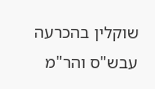שוקלין בהכרעה עבש"ס והר"מ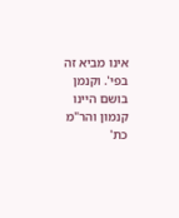אינו מביא זה בפי'. וקנמן בושם היינו קנמון והר"מ כת'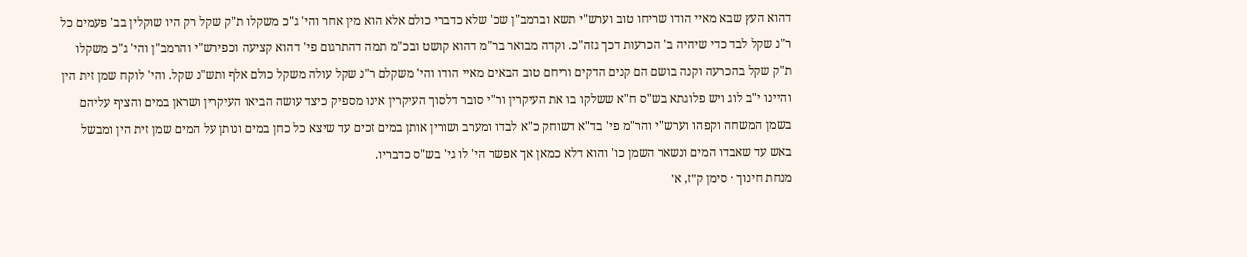דהוא העץ שבא מאיי הודו שריחו טוב וערש"י תשא וברמב"ן שכ' שלא כדברי כולם אלא הוא מין אחר והי' ג"כ משקלו ת"ק שקל רק היו שוקלין בב' פעמים כל ר"נ שקל לבד כדי שיהיה ב' הכרעות דכך גזה"כ. וקדה מבואר בר"מ דהוא קושט ובכ"מ תמה דהתרגום פי' דהוא קציעה וכפירש"י והרמב"ן והי' ג"כ משקלו ת"ק שקל בהכרעה וקנה בושם הם קנים הדקים וריחם טוב הבאים מאיי הודו והי' משקלם ר"נ שקל עולה משקל כולם אלף ותש"נ שקל. והי' לוקח שמן זית הין והיינו י"ב לוג ויש פלוגתא בש"ס ח"א ששלקו בו את העיקרין ור"י סובר דלסוך העיקרין אינו מספיק כיצד עושה הביאו העיקרין ושראן במים והציף עליהם בשמן המשחה וקפהו וערש"י והר"מ פי' בד"א דשוחק כ"א לבדו ומערב ושורין אותן במים זכים עד שיצא כל כחן במים ונותן על המים שמן זית הין ומבשל באש עד שאבדו המים ונשאר השמן כו' והוא דלא כמאן אך אפשר הי' לו גי' בש"ס כדבריו.
מנחת חינוך · סימן ק״ז, א׳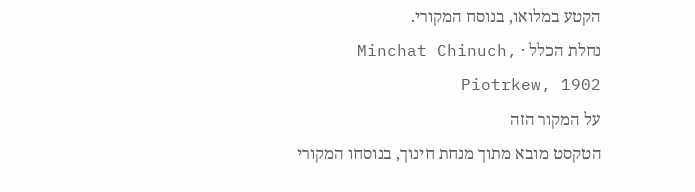הקטע במלואו, בנוסח המקורי.
נחלת הכלל · Minchat Chinuch, Piotrkew, 1902
על המקור הזה
הטקסט מובא מתוך מנחת חינוך, בנוסחו המקורי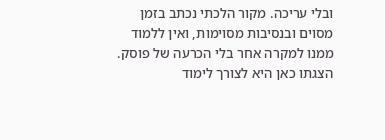ובלי עריכה. מקור הלכתי נכתב בזמן מסוים ובנסיבות מסוימות, ואין ללמוד ממנו למקרה אחר בלי הכרעה של פוסק. הצגתו כאן היא לצורך לימוד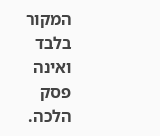המקור בלבד ואינה פסק הלכה.